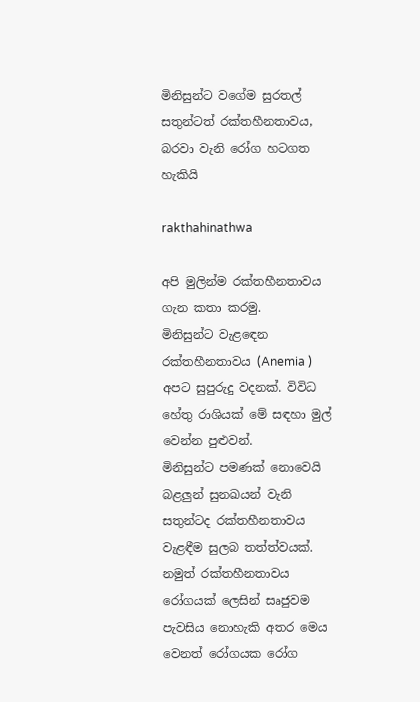මිනිසුන්ට වගේම සුරතල් සතුන්ටත් රක්තහීනතාවය, බරවා වැනි රෝග හටගත හැකියි

rakthahinathwa

අපි මුලින්ම රක්තහීනතාවය ගැන කතා කරමු.
මිනිසුන්ට වැළඳෙන රක්තහීනතාවය (Anemia ) අපට සුපුරුදු වදනක්. විවිධ හේතු රාශියක් මේ සඳහා මුල් වෙන්න පුළුවන්.
මිනිසුන්ට පමණක් නොවෙයි බළලුන් සුනඛයන් වැනි සතුන්ටද රක්තහීනතාවය වැළඳීම සුලබ තත්ත්වයක්. නමුත් රක්තහීනතාවය රෝගයක් ලෙසින් සෘජුවම පැවසිය නොහැකි අතර මෙය වෙනත් රෝගයක රෝග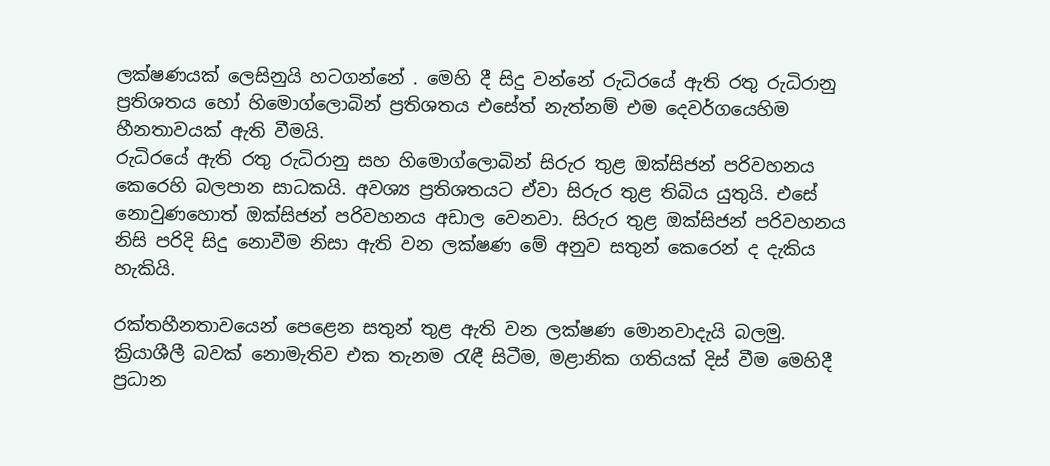ලක්ෂණයක් ලෙසිනුයි හටගන්නේ . මෙහි දී සිදු වන්නේ රුධිරයේ ඇති රතු රුධිරානු ප්‍රතිශතය හෝ හිමොග්ලොබින් ප්‍රතිශතය එසේත් නැත්නම් එම දෙවර්ගයෙහිම හීනතාවයක් ඇති වීමයි.
රුධිරයේ ඇති රතු රුධිරානු සහ හිමොග්ලොබින් සිරුර තුළ ඔක්සිජන් පරිවහනය කෙරෙහි බලපාන සාධකයි. අවශ්‍ය ප්‍රතිශතයට ඒවා සිරුර තුළ තිබිය යුතුයි. එසේ නොවුණහොත් ඔක්සිජන් පරිවහනය අඩාල වෙනවා. සිරුර තුළ ඔක්සිජන් පරිවහනය නිසි පරිදි සිදු නොවීම නිසා ඇති වන ලක්ෂණ මේ අනුව සතුන් කෙරෙන් ද දැකිය හැකියි.

රක්තහීනතාවයෙන් පෙළෙන සතුන් තුළ ඇති වන ලක්ෂණ මොනවාදැයි බලමු.
ක්‍රියාශීලී බවක් නොමැතිව එක තැනම රැඳී සිටීම, මළානික ගතියක් දිස් වීම මෙහිදී ප්‍රධාන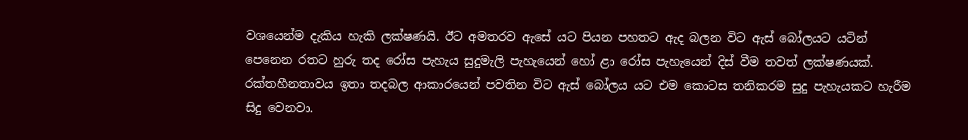වශයෙන්ම දැකිය හැකි ලක්ෂණයි. ඊට අමතරව ඇසේ යට පියන පහතට ඇද බලන විට ඇස් බෝලයට යටින් පෙනෙන රතට හුරු තද රෝස පැහැය සුදුමැලි පැහැයෙන් හෝ ළා රෝස පැහැයෙන් දිස් වීම තවත් ලක්ෂණයක්. රක්තහීනතාවය ඉතා තදබල ආකාරයෙන් පවතින විට ඇස් බෝලය යට එම කොටස තනිකරම සුදු පැහැයකට හැරීම සිදු වෙනවා.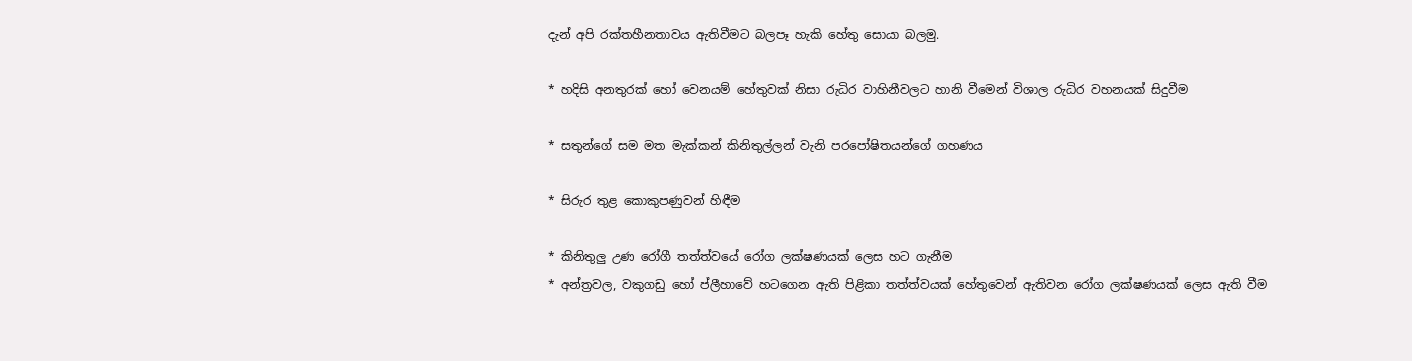දැන් අපි රක්තහීනතාවය ඇතිවීමට බලපෑ හැකි හේතු සොයා බලමු.

* හදිසි අනතුරක් හෝ වෙනයම් හේතුවක් නිසා රුධිර වාහිනීවලට හානි වීමෙන් විශාල රුධිර වහනයක් සිදුවීම

* සතුන්ගේ සම මත මැක්කන් කිනිතුල්ලන් වැනි පරපෝෂිතයන්ගේ ගහණය

* සිරුර තුළ කොකුපණුවන් හිඳීම

* කිනිතුලු උණ රෝගී තත්ත්වයේ රෝග ලක්ෂණයක් ලෙස හට ගැනීම
* අන්ත්‍රවල, වකුගඩු හෝ ප්ලීහාවේ හටගෙන ඇති පිළිකා තත්ත්වයක් හේතුවෙන් ඇතිවන රෝග ලක්ෂණයක් ලෙස ඇති වීම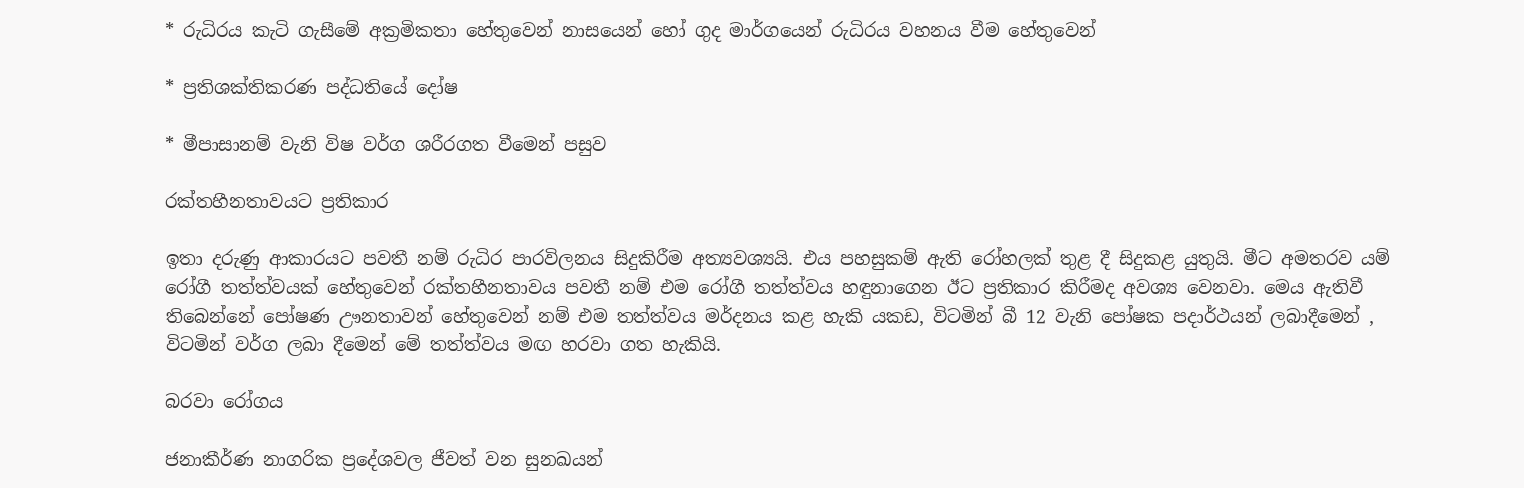* රුධිරය කැටි ගැසීමේ අක්‍රමිකතා හේතුවෙන් නාසයෙන් හෝ ගුද මාර්ගයෙන් රුධිරය වහනය වීම හේතුවෙන්

* ප්‍රතිශක්තිකරණ පද්ධතියේ දෝෂ

* මීපාසානම් වැනි විෂ වර්ග ශරීරගත වීමෙන් පසුව

රක්තහීනතාවයට ප්‍රතිකාර

ඉතා දරුණු ආකාරයට පවතී නම් රුධිර පාරවිලනය සිදුකිරීම අත්‍යවශ්‍යයි. එය පහසුකම් ඇති රෝහලක් තුළ දී සිදුකළ යුතුයි. මීට අමතරව යම් රෝගී තත්ත්වයක් හේතුවෙන් රක්තහීනතාවය පවතී නම් එම රෝගී තත්ත්වය හඳුනාගෙන ඊට ප්‍රතිකාර කිරීමද අවශ්‍ය වෙනවා. මෙය ඇතිවී තිබෙන්නේ පෝෂණ ඌනතාවන් හේතුවෙන් නම් එම තත්ත්වය මර්දනය කළ හැකි යකඩ, විටමින් බී 12 වැනි පෝෂක පදාර්ථයන් ලබාදීමෙන් , විටමින් වර්ග ලබා දීමෙන් මේ තත්ත්වය මඟ හරවා ගත හැකියි.

බරවා රෝගය

ජනාකීර්ණ නාගරික ප්‍රදේශවල ජීවත් වන සුනඛයන්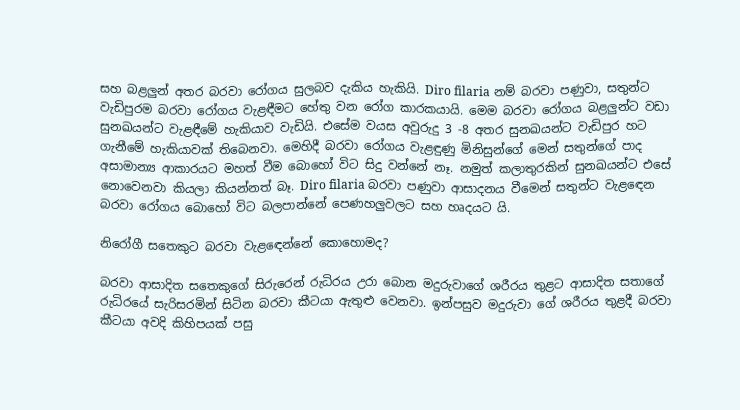සහ බළලුන් අතර බරවා රෝගය සුලබව දැකිය හැකියි. Diro filaria නම් බරවා පණුවා, සතුන්ට වැඩිපුරම බරවා රෝගය වැළඳීමට හේතු වන රෝග කාරකයායි. මෙම බරවා රෝගය බළලුන්ට වඩා සුනඛයන්ට වැළඳීමේ හැකියාව වැඩියි. එසේම වයස අවුරුදු 3 -8 අතර සුනඛයන්ට වැඩිපුර හට ගැනීමේ හැකියාවක් තිබෙනවා. මෙහිදී බරවා රෝගය වැළඳුණු මිනිසුන්ගේ මෙන් සතුන්ගේ පාද අසාමාන්‍ය ආකාරයට මහත් වීම බොහෝ විට සිදු වන්නේ නෑ. නමුත් කලාතුරකින් සුනඛයන්ට එසේ නොවෙනවා කියලා කියන්නත් බෑ. Diro filaria බරවා පණුවා ආසාදනය වීමෙන් සතුන්ට වැළඳෙන බරවා රෝගය බොහෝ විට බලපාන්නේ පෙණහලුවලට සහ හෘදයට යි.

නිරෝගී සතෙකුට බරවා වැළඳෙන්නේ කොහොමද?

බරවා ආසාදිත සතෙකුගේ සිරුරෙන් රුධිරය උරා බොන මදුරුවාගේ ශරීරය තුළට ආසාදිත සතාගේ රුධිරයේ සැරිසරමින් සිටින බරවා කීටයා ඇතුළු වෙනවා. ඉන්පසුව මදුරුවා ගේ ශරීරය තුළදී බරවා කීටයා අවදි කිහිපයක් පසු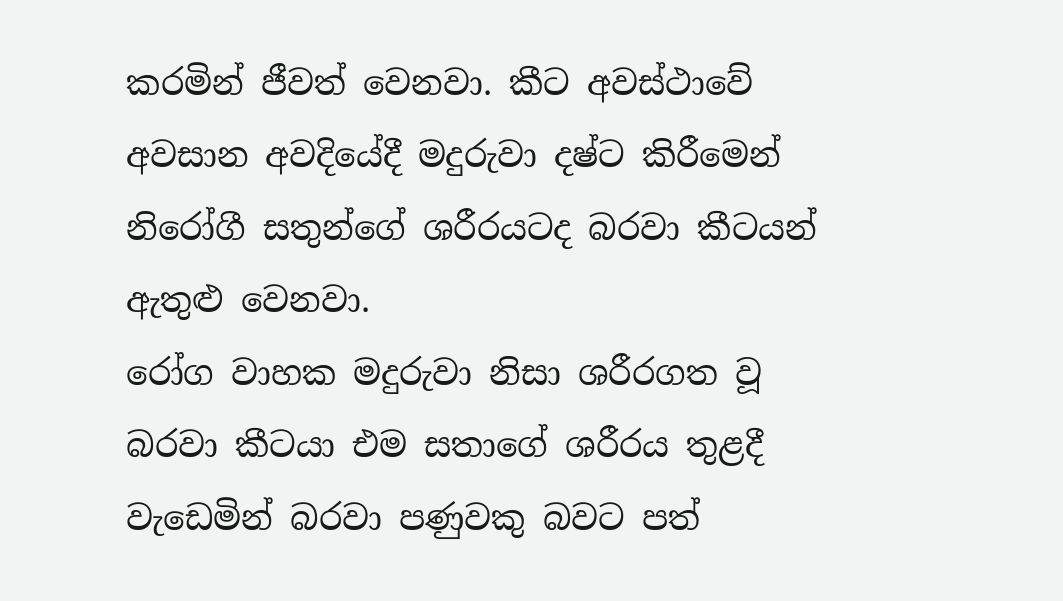කරමින් ජීවත් වෙනවා. කීට අවස්ථාවේ අවසාන අවදියේදී මදුරුවා දෂ්ට කිරීමෙන් නිරෝගී සතුන්ගේ ශරීරයටද බරවා කීටයන් ඇතුළු වෙනවා.
රෝග වාහක මදුරුවා නිසා ශරීරගත වූ බරවා කීටයා එම සතාගේ ශරීරය තුළදී වැඩෙමින් බරවා පණුවකු බවට පත්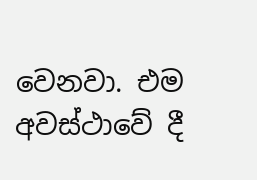වෙනවා. එම අවස්ථාවේ දී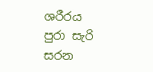ශරීරය පුරා සැරි සරන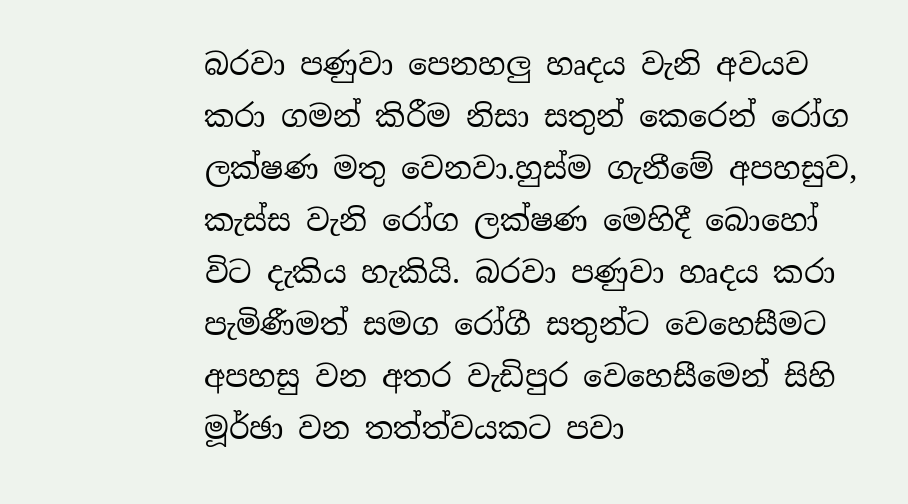බරවා පණුවා පෙනහලු හෘදය වැනි අවයව කරා ගමන් කිරීම නිසා සතුන් කෙරෙන් රෝග ලක්ෂණ මතු වෙනවා.හුස්ම ගැනීමේ අපහසුව, කැස්ස වැනි රෝග ලක්ෂණ මෙහිදී බොහෝ විට දැකිය හැකියි. බරවා පණුවා හෘදය කරා පැමිණීමත් සමග රෝගී සතුන්ට වෙහෙසීමට අපහසු වන අතර වැඩිපුර වෙහෙසීමෙන් සිහි මූර්ඡා වන තත්ත්වයකට පවා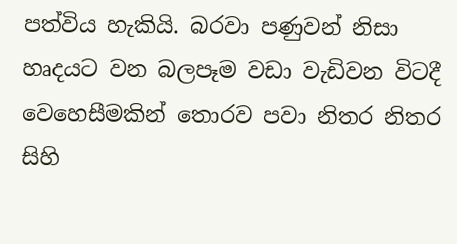පත්විය හැකියි. බරවා පණුවන් නිසා හෘදයට වන බලපෑම වඩා වැඩිවන විටදී වෙහෙසීමකින් තොරව පවා නිතර නිතර සිහි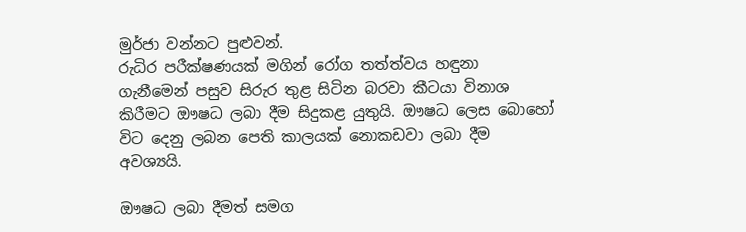මුර්ජා වන්නට පුළුවන්.
රුධිර පරීක්ෂණයක් මගින් රෝග තත්ත්වය හඳුනා ගැනීමෙන් පසුව සිරුර තුළ සිටින බරවා කීටයා විනාශ කිරීමට ඖෂධ ලබා දීම සිදුකළ යුතුයි. ඖෂධ ලෙස බොහෝ විට දෙනු ලබන පෙති කාලයක් නොකඩවා ලබා දීම අවශ්‍යයි.

ඖෂධ ලබා දීමත් සමග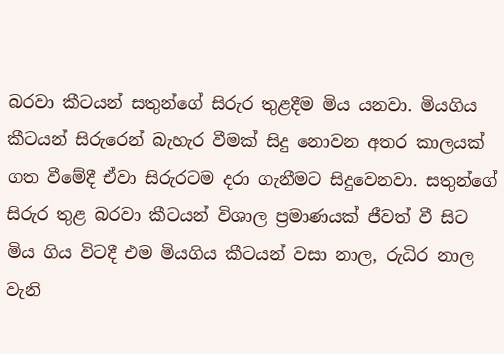බරවා කීටයන් සතුන්ගේ සිරුර තුළදීම මිය යනවා. මියගිය කීටයන් සිරුරෙන් බැහැර වීමක් සිදු නොවන අතර කාලයක් ගත වීමේදී ඒවා සිරුරටම දරා ගැනීමට සිදුවෙනවා. සතුන්ගේ සිරුර තුළ බරවා කීටයන් විශාල ප්‍රමාණයක් ජීවත් වී සිට මිය ගිය විටදී එම මියගිය කීටයන් වසා නාල, රුධිර නාල වැනි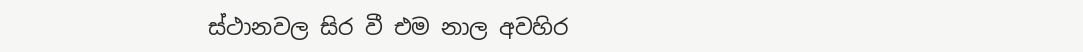ස්ථානවල සිර වී එම නාල අවහිර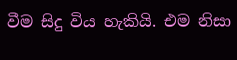වීම සිදු විය හැකියි. එම නිසා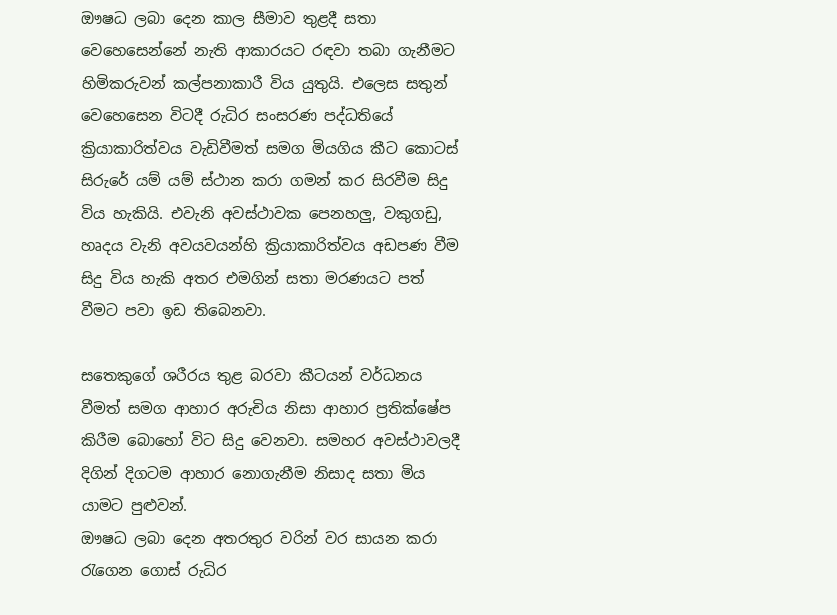ඖෂධ ලබා දෙන කාල සීමාව තුළදී සතා වෙහෙසෙන්නේ නැති ආකාරයට රඳවා තබා ගැනීමට හිමිකරුවන් කල්පනාකාරී විය යුතුයි. එලෙස සතුන් වෙහෙසෙන විටදී රුධිර සංසරණ පද්ධතියේ ක්‍රියාකාරිත්වය වැඩිවීමත් සමග මියගිය කීට කොටස් සිරුරේ යම් යම් ස්ථාන කරා ගමන් කර සිරවීම සිදු විය හැකියි. එවැනි අවස්ථාවක පෙනහලු, වකුගඩු, හෘදය වැනි අවයවයන්හි ක්‍රියාකාරිත්වය අඩපණ වීම සිදු විය හැකි අතර එමගින් සතා මරණයට පත් වීමට පවා ඉඩ තිබෙනවා.

සතෙකුගේ ශරීරය තුළ බරවා කීටයන් වර්ධනය වීමත් සමග ආහාර අරුචිය නිසා ආහාර ප්‍රතික්ෂේප කිරීම බොහෝ විට සිදු වෙනවා. සමහර අවස්ථාවලදී දිගින් දිගටම ආහාර නොගැනීම නිසාද සතා මිය යාමට පුළුවන්.
ඖෂධ ලබා දෙන අතරතුර වරින් වර සායන කරා රැගෙන ගොස් රුධිර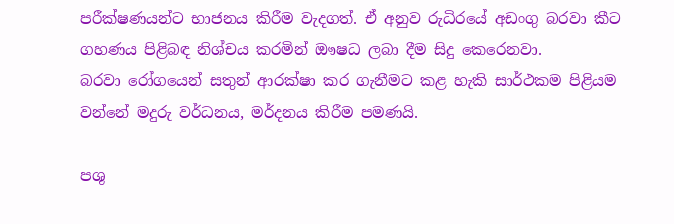පරීක්ෂණයන්ට භාජනය කිරීම වැදගත්. ඒ අනුව රුධිරයේ අඩංගු බරවා කීට ගහණය පිළිබඳ නිශ්චය කරමින් ඖෂධ ලබා දීම සිදු කෙරෙනවා.
බරවා රෝගයෙන් සතුන් ආරක්ෂා කර ගැනීමට කළ හැකි සාර්ථකම පිළියම වන්නේ මදුරු වර්ධනය, මර්දනය කිරීම පමණයි.

පශු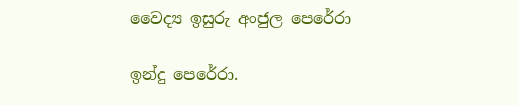වෛද්‍ය ඉසුරු අංජුල පෙරේරා

ඉන්දු පෙරේරා.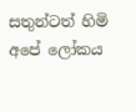සතුන්ටත් හිමි අපේ ලෝකය